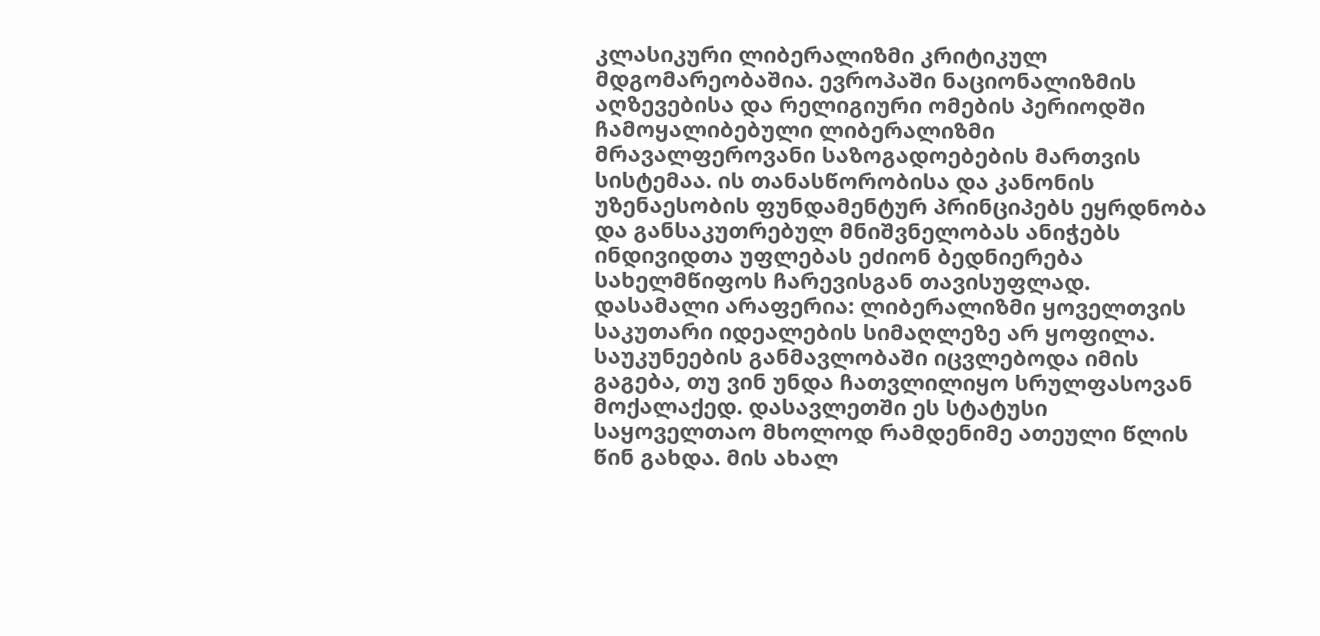კლასიკური ლიბერალიზმი კრიტიკულ მდგომარეობაშია. ევროპაში ნაციონალიზმის აღზევებისა და რელიგიური ომების პერიოდში ჩამოყალიბებული ლიბერალიზმი მრავალფეროვანი საზოგადოებების მართვის სისტემაა. ის თანასწორობისა და კანონის უზენაესობის ფუნდამენტურ პრინციპებს ეყრდნობა და განსაკუთრებულ მნიშვნელობას ანიჭებს ინდივიდთა უფლებას ეძიონ ბედნიერება სახელმწიფოს ჩარევისგან თავისუფლად. დასამალი არაფერია: ლიბერალიზმი ყოველთვის საკუთარი იდეალების სიმაღლეზე არ ყოფილა. საუკუნეების განმავლობაში იცვლებოდა იმის გაგება, თუ ვინ უნდა ჩათვლილიყო სრულფასოვან მოქალაქედ. დასავლეთში ეს სტატუსი საყოველთაო მხოლოდ რამდენიმე ათეული წლის წინ გახდა. მის ახალ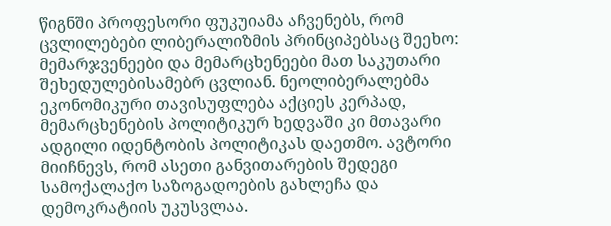წიგნში პროფესორი ფუკუიამა აჩვენებს, რომ ცვლილებები ლიბერალიზმის პრინციპებსაც შეეხო: მემარჯვენეები და მემარცხენეები მათ საკუთარი შეხედულებისამებრ ცვლიან. ნეოლიბერალებმა ეკონომიკური თავისუფლება აქციეს კერპად, მემარცხენების პოლიტიკურ ხედვაში კი მთავარი ადგილი იდენტობის პოლიტიკას დაეთმო. ავტორი მიიჩნევს, რომ ასეთი განვითარების შედეგი სამოქალაქო საზოგადოების გახლეჩა და დემოკრატიის უკუსვლაა.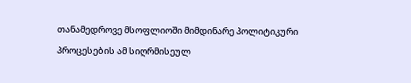თანამედროვე მსოფლიოში მიმდინარე პოლიტიკური პროცესების ამ სიღრმისეულ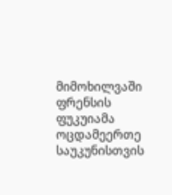მიმოხილვაში ფრენსის ფუკუიამა ოცდამეერთე საუკუნისთვის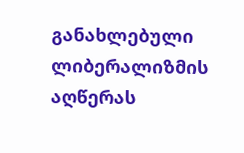განახლებული ლიბერალიზმის აღწერას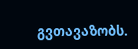გვთავაზობს.